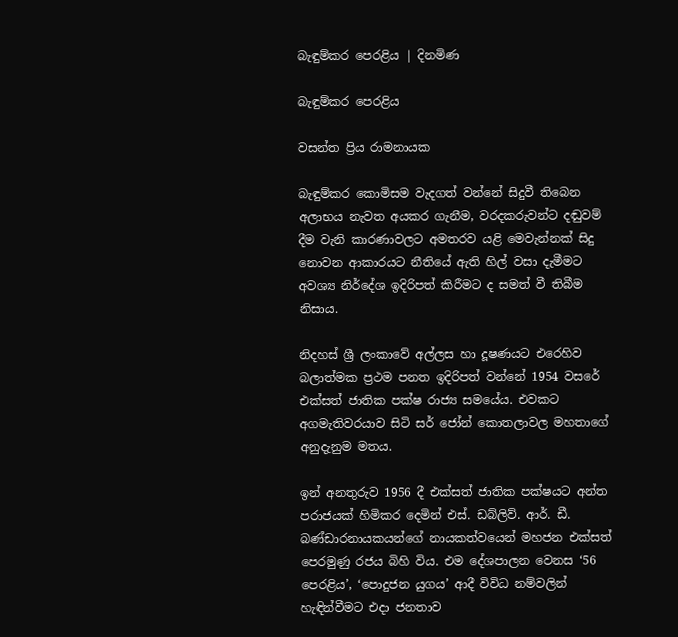බැඳුම්කර පෙරළිය | දිනමිණ

බැඳුම්කර පෙරළිය

වසන්ත ප්‍රිය රාමනායක

බැඳුම්කර කොමිසම වැදගත් වන්නේ සිදුවී තිබෙන අලාභය නැවත අයකර ගැනීම, වරදකරුවන්ට දඬුවම් දීම වැනි කාරණාවලට අමතරව යළි මෙවැන්නක් සිදු නොවන ආකාරයට නීතියේ ඇති හිල් වසා දැමීමට අවශ්‍ය නිර්දේශ ඉදිරිපත් කිරීමට ද සමත් වී තිබීම නිසාය.

නිදහස් ශ්‍රී ලංකාවේ අල්ලස හා දූෂණයට එරෙහිව බලාත්මක ප්‍රථම පනත ඉදිරිපත් වන්නේ 1954 වසරේ එක්සත් ජාතික පක්ෂ රාජ්‍ය සමයේය. එවකට අගමැතිවරයාව සිටි සර් ජෝන් කොතලාවල මහතාගේ අනුදැනුම මතය.

ඉන් අනතුරුව 1956 දී එක්සත් ජාතික පක්ෂයට අන්ත පරාජයක් හිමිකර දෙමින් එස්. ඩබ්ලිව්. ආර්. ඩී. බණ්ඩාරනායකයන්ගේ නායකත්වයෙන් මහජන එක්සත් පෙරමුණු රජය බිහි විය. එම දේශපාලන වෙනස ‘56 පෙරළිය’, ‘පොදුජන යුගය’ ආදී විවිධ නම්වලින් හැඳින්වීමට එදා ජනතාව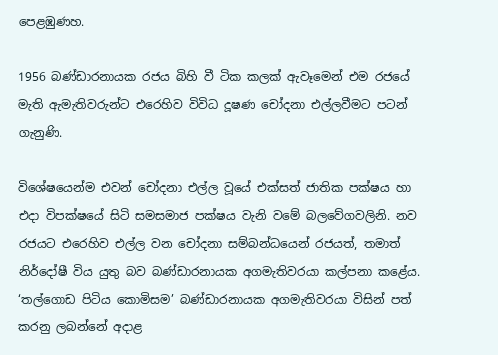පෙළඹුණහ.

1956 බණ්ඩාරනායක රජය බිහි වී ටික කලක් ඇවෑමෙන් එම රජයේ මැති ඇමැතිවරුන්ට එරෙහිව විවිධ දූෂණ චෝදනා එල්ලවීමට පටන් ගැනුණි.

විශේෂයෙන්ම එවන් චෝදනා එල්ල වූයේ එක්සත් ජාතික පක්ෂය හා එදා විපක්ෂයේ සිටි සමසමාජ පක්ෂය වැනි වමේ බලවේගවලිනි. නව රජයට එරෙහිව එල්ල වන චෝදනා සම්බන්ධයෙන් රජයත්, තමාත් නිර්දෝෂී විය යුතු බව බණ්ඩාරනායක අගමැතිවරයා කල්පනා කළේය. ‘තල්ගොඩ පිටිය කොමිසම’ බණ්ඩාරනායක අගමැතිවරයා විසින් පත් කරනු ලබන්නේ අදාළ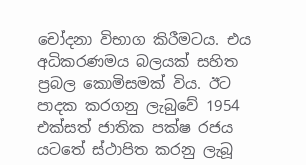චෝදනා විභාග කිරීමටය. එය අධිකරණමය බලයක් සහිත ප්‍රබල කොමිසමක් විය. ඊට පාදක කරගනු ලැබුවේ 1954 එක්සත් ජාතික පක්ෂ රජය යටතේ ස්ථාපිත කරනු ලැබූ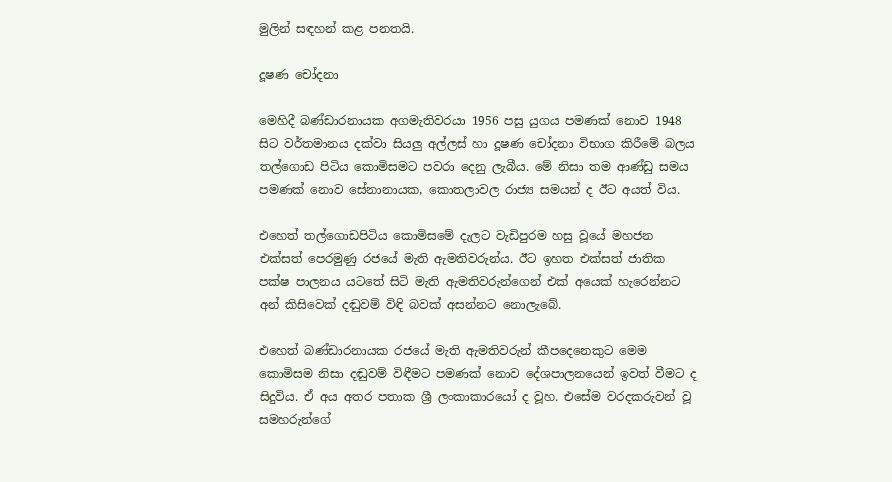මුලින් සඳහන් කළ පනතයි.

දූෂණ චෝදනා

මෙහිදී බණ්ඩාරනායක අගමැතිවරයා 1956 පසු යුගය පමණක් නොව 1948 සිට වර්තමානය දක්වා සියලු අල්ලස් හා දූෂණ චෝදනා විභාග කිරීමේ බලය තල්ගොඩ පිටිය කොමිසමට පවරා දෙනු ලැබීය. මේ නිසා තම ආණ්ඩු සමය පමණක් නොව සේනානායක, කොතලාවල රාජ්‍ය සමයන් ද ඊට අයත් විය.

එහෙත් තල්ගොඩපිටිය කොමිසමේ දැලට වැඩිපුරම හසු වූයේ මහජන එක්සත් පෙරමුණු රජයේ මැති ඇමතිවරුන්ය. ඊට ඉහත එක්සත් ජාතික පක්ෂ පාලනය යටතේ සිටි මැති ඇමතිවරුන්ගෙන් එක් අයෙක් හැරෙන්නට අන් කිසිවෙක් දඬුවම් විඳි බවක් අසන්නට නොලැබේ.

එහෙත් බණ්ඩාරනායක රජයේ මැති ඇමතිවරුන් කීපදෙනෙකුට මෙම කොමිසම නිසා දඬුවම් විඳීමට පමණක් නොව දේශපාලනයෙන් ඉවත් වීමට ද සිදුවිය. ඒ අය අතර පතාක ශ්‍රී ලංකාකාරයෝ ද වූහ. එසේම වරදකරුවන් වූ සමහරුන්ගේ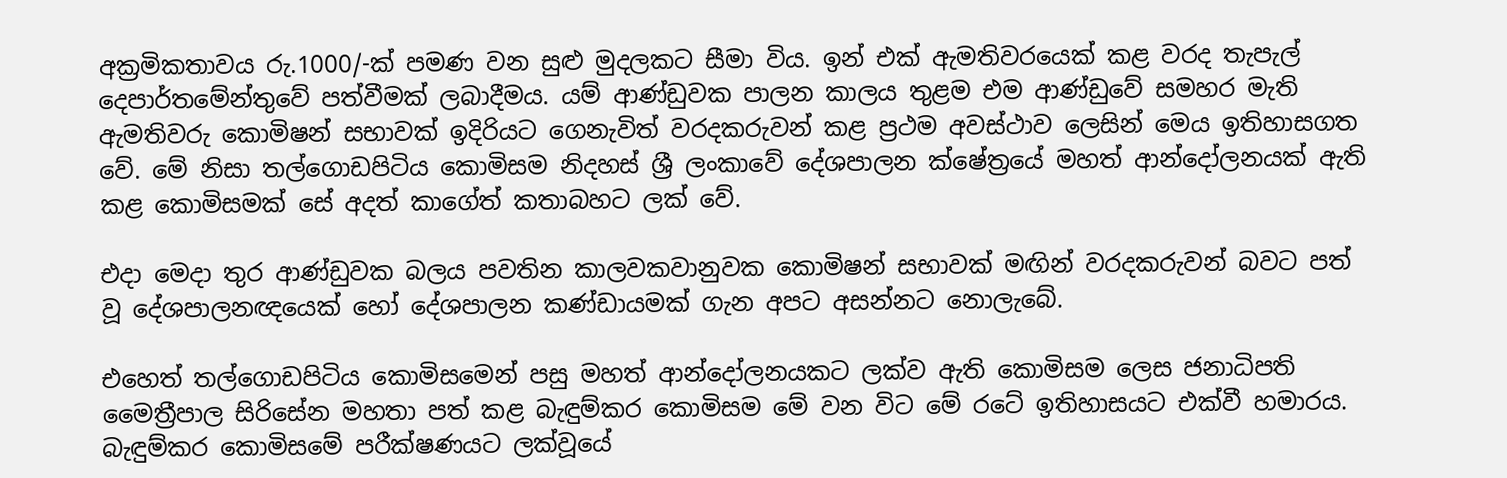අක්‍රමිකතාවය රු.1000/-ක් පමණ වන සුළු මුදලකට සීමා විය. ඉන් එක් ඇමතිවරයෙක් කළ වරද තැපැල් දෙපාර්තමේන්තුවේ පත්වීමක් ලබාදීමය. යම් ආණ්ඩුවක පාලන කාලය තුළම එම ආණ්ඩුවේ සමහර මැති ඇමතිවරු කොමිෂන් සභාවක් ඉදිරියට ගෙනැවිත් වරදකරුවන් කළ ප්‍රථම අවස්ථාව ලෙසින් මෙය ඉතිහාසගත වේ. මේ නිසා තල්ගොඩපිටිය කොමිසම නිදහස් ශ්‍රී ලංකාවේ දේශපාලන ක්ෂේත්‍රයේ මහත් ආන්දෝලනයක් ඇති කළ කොමිසමක් සේ අදත් කාගේත් කතාබහට ලක් වේ.

එදා මෙදා තුර ආණ්ඩුවක බලය පවතින කාලවකවානුවක කොමිෂන් සභාවක් මඟින් වරදකරුවන් බවට පත් වූ දේශපාලනඥයෙක් හෝ දේශපාලන කණ්ඩායමක් ගැන අපට අසන්නට නොලැබේ.

එහෙත් තල්ගොඩපිටිය කොමිසමෙන් පසු මහත් ආන්දෝලනයකට ලක්ව ඇති කොමිසම ලෙස ජනාධිපති මෛත්‍රීපාල සිරිසේන මහතා පත් කළ බැඳුම්කර කොමිසම මේ වන විට මේ රටේ ඉතිහාසයට එක්වී හමාරය. බැඳුම්කර කොමිසමේ පරීක්ෂණයට ලක්වූයේ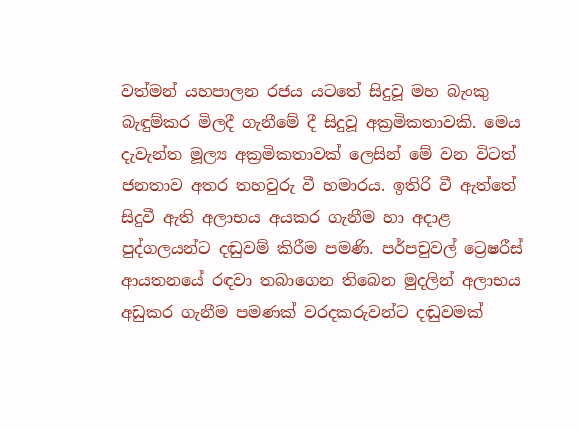වත්මන් යහපාලන රජය යටතේ සිදුවූ මහ බැංකු බැඳුම්කර මිලදී ගැනීමේ දී සිදුවූ අක්‍රමිකතාවකි. මෙය දැවැන්ත මූල්‍ය අක්‍රමිකතාවක් ලෙසින් මේ වන විටත් ජනතාව අතර තහවුරු වී හමාරය. ඉතිරි වී ඇත්තේ සිදුවී ඇති අලාභය අයකර ගැනීම හා අදාළ පුද්ගලයන්ට දඬුවම් කිරීම පමණි. පර්පචුවල් ට්‍රෙෂරීස් ආයතනයේ රඳවා තබාගෙන තිබෙන මුදලින් අලාභය අඩුකර ගැනීම පමණක් වරදකරුවන්ට දඬුවමක්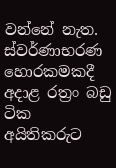වන්නේ නැත. ස්වර්ණාභරණ හොරකමකදී අදාළ රත්‍රං බඩු ටික අයිතිකරුට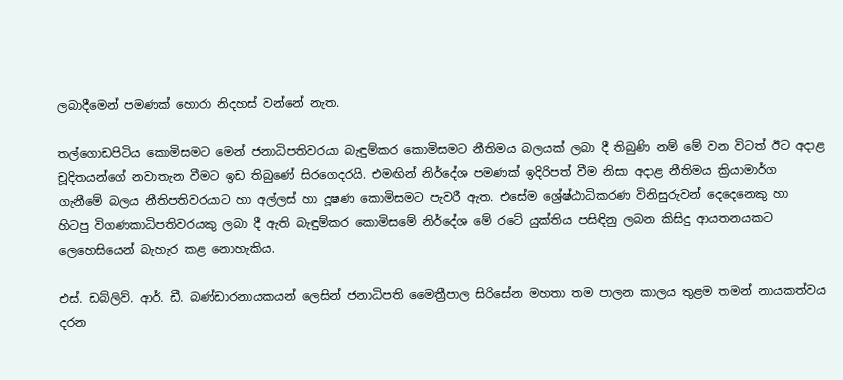ලබාදීමෙන් පමණක් හොරා නිදහස් වන්නේ නැත.

තල්ගොඩපිටිය කොමිසමට මෙන් ජනාධිපතිවරයා බැඳුම්කර කොමිසමට නීතිමය බලයක් ලබා දී තිබුණි නම් මේ වන විටත් ඊට අදාළ චූදිතයන්ගේ නවාතැන වීමට ඉඩ තිබුණේ සිරගෙදරයි. එමඟින් නිර්දේශ පමණක් ඉදිරිපත් වීම නිසා අදාළ නීතිමය ක්‍රියාමාර්ග ගැනීමේ බලය නීතිපතිවරයාට හා අල්ලස් හා දූෂණ කොමිසමට පැවරී ඇත. එසේම ශ්‍රේෂ්ඨාධිකරණ විනිසුරුවන් දෙදෙනෙකු හා හිටපු විගණකාධිපතිවරයකු ලබා දී ඇති බැඳුම්කර කොමිසමේ නිර්දේශ මේ රටේ යුක්තිය පසිඳිනු ලබන කිසිදු ආයතනයකට ලෙහෙසියෙන් බැහැර කළ නොහැකිය.

එස්. ඩබ්ලිව්. ආර්. ඩී. බණ්ඩාරනායකයන් ලෙසින් ජනාධිපති මෛත්‍රීපාල සිරිසේන මහතා තම පාලන කාලය තුළම තමන් නායකත්වය දරන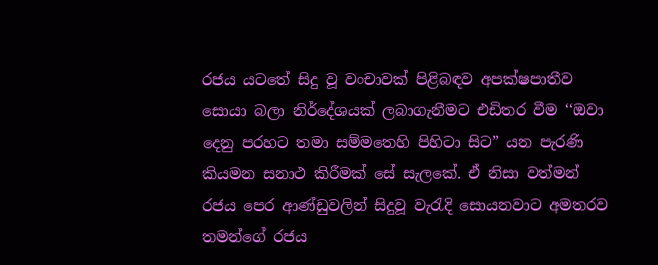රජය යටතේ සිදු වූ වංචාවක් පිළිබඳව අපක්ෂපාතීව සොයා බලා නිර්දේශයක් ලබාගැනීමට එඩිතර වීම ‘‘ඔවා දෙනු පරහට තමා සම්මතෙහි පිහිටා සිට” යන පැරණි කියමන සනාථ කිරීමක් සේ සැලකේ. ඒ නිසා වත්මන් රජය පෙර ආණ්ඩුවලින් සිදුවූ වැරැදි සොයනවාට අමතරව තමන්ගේ රජය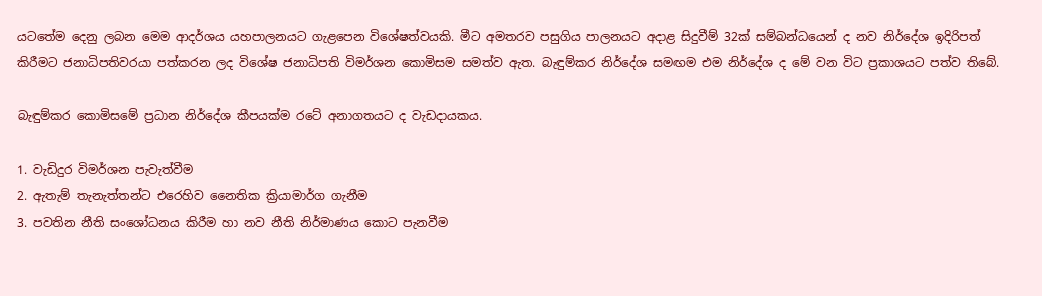යටතේම දෙනු ලබන මෙම ආදර්ශය යහපාලනයට ගැළපෙන විශේෂත්වයකි. මීට අමතරව පසුගිය පාලනයට අදාළ සිදුවීම් 32ක් සම්බන්ධයෙන් ද නව නිර්දේශ ඉදිරිපත් කිරීමට ජනාධිපතිවරයා පත්කරන ලද විශේෂ ජනාධිපති විමර්ශන කොමිසම සමත්ව ඇත. බැඳුම්කර නිර්දේශ සමඟම එම නිර්දේශ ද මේ වන විට ප්‍රකාශයට පත්ව තිබේ.

බැඳුම්කර කොමිසමේ ප්‍රධාන නිර්දේශ කීපයක්ම රටේ අනාගතයට ද වැඩදායකය.

1. වැඩිදුර විමර්ශන පැවැත්වීම
2. ඇතැම් තැනැත්තන්ට එරෙහිව නෛතික ක්‍රියාමාර්ග ගැනීම
3. පවතින නීති සංශෝධනය කිරීම හා නව නීති නිර්මාණය කොට පැනවීම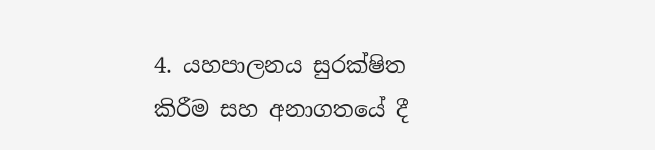4. යහපාලනය සුරක්ෂිත කිරීම සහ අනාගතයේ දී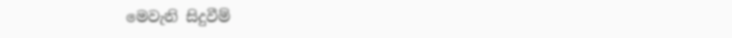මෙවැනි සිදුවීම්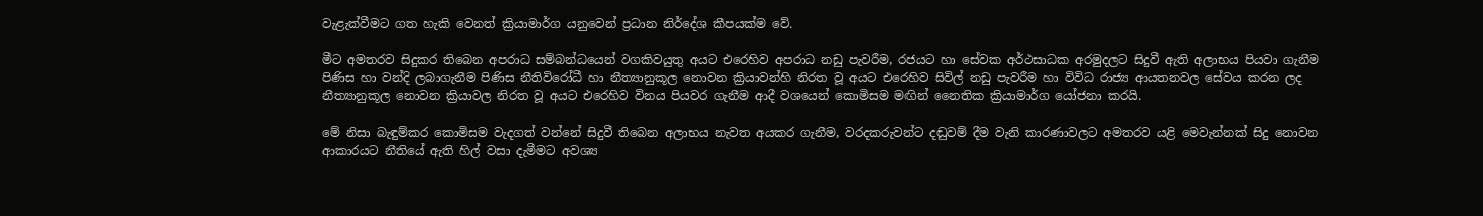වැළැක්වීමට ගත හැකි වෙනත් ක්‍රියාමාර්ග යනුවෙන් ප්‍රධාන නිර්දේශ කීපයක්ම වේ.

මීට අමතරව සිදුකර තිබෙන අපරාධ සම්බන්ධයෙන් වගකිවයුතු අයට එරෙහිව අපරාධ නඩු පැවරීම, රජයට හා සේවක අර්ථසාධක අරමුදලට සිදුවී ඇති අලාභය පියවා ගැනීම පිණිස හා වන්දි ලබාගැනීම පිණිස නීතිවිරෝධී හා නීත්‍යානුකූල නොවන ක්‍රියාවන්හි නිරත වූ අයට එරෙහිව සිවිල් නඩු පැවරීම හා විවිධ රාජ්‍ය ආයතනවල සේවය කරන ලද නීත්‍යානුකූල නොවන ක්‍රියාවල නිරත වූ අයට එරෙහිව විනය පියවර ගැනීම ආදී වශයෙන් කොමිසම මඟින් නෛතික ක්‍රියාමාර්ග යෝජනා කරයි.

මේ නිසා බැඳුම්කර කොමිසම වැදගත් වන්නේ සිදුවී තිබෙන අලාභය නැවත අයකර ගැනීම, වරදකරුවන්ට දඬුවම් දීම වැනි කාරණාවලට අමතරව යළි මෙවැන්නක් සිදු නොවන ආකාරයට නීතියේ ඇති හිල් වසා දැමීමට අවශ්‍ය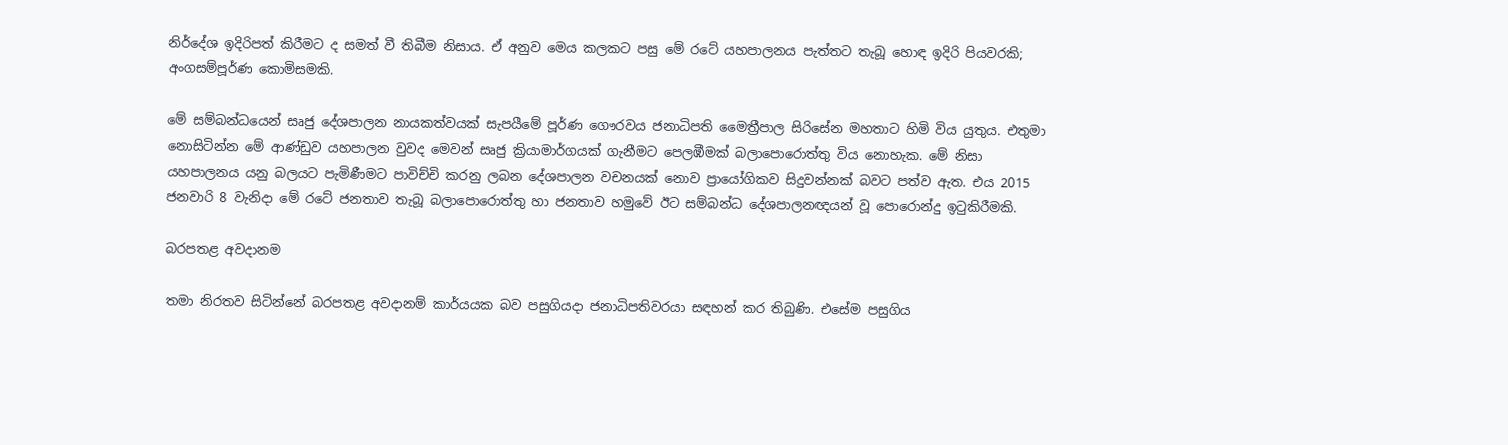නිර්දේශ ඉදිරිපත් කිරීමට ද සමත් වී තිබීම නිසාය. ඒ අනුව මෙය කලකට පසු මේ රටේ යහපාලනය පැත්තට තැබූ හොඳ ඉදිරි පියවරකි; අංගසම්පූර්ණ කොමිසමකි.

මේ සම්බන්ධයෙන් සෘජු දේශපාලන නායකත්වයක් සැපයීමේ පූර්ණ ගෞරවය ජනාධිපති මෛත්‍රීපාල සිරිසේන මහතාට හිමි විය යුතුය. එතුමා නොසිටින්න මේ ආණ්ඩුව යහපාලන වුවද මෙවන් සෘජු ක්‍රියාමාර්ගයක් ගැනීමට පෙලඹීමක් බලාපොරොත්තු විය නොහැක. මේ නිසා යහපාලනය යනු බලයට පැමිණීමට පාවිච්චි කරනු ලබන දේශපාලන වචනයක් නොව ප්‍රායෝගිකව සිදුවන්නක් බවට පත්ව ඇත. එය 2015 ජනවාරි 8 වැනිදා මේ රටේ ජනතාව තැබූ බලාපොරොත්තු හා ජනතාව හමුවේ ඊට සම්බන්ධ දේශපාලනඥයන් වූ පොරොන්දු ඉටුකිරීමකි.

බරපතළ අවදානම

තමා නිරතව සිටින්නේ බරපතළ අවදානම් කාර්යයක බව පසුගියදා ජනාධිපතිවරයා සඳහන් කර තිබුණි. එසේම පසුගිය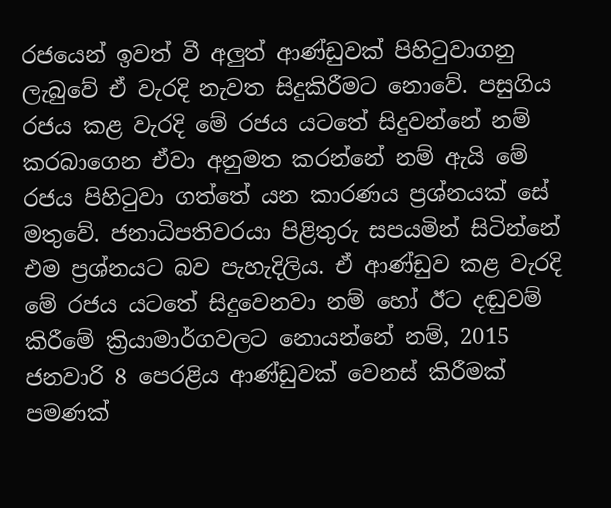රජයෙන් ඉවත් වී අලුත් ආණ්ඩුවක් පිහිටුවාගනු ලැබුවේ ඒ වැරදි නැවත සිදුකිරීමට නොවේ. පසුගිය රජය කළ වැරදි මේ රජය යටතේ සිදුවන්නේ නම් කරබාගෙන ඒවා අනුමත කරන්නේ නම් ඇයි මේ රජය පිහිටුවා ගත්තේ යන කාරණය ප්‍රශ්නයක් සේ මතුවේ. ජනාධිපතිවරයා පිළිතුරු සපයමින් සිටින්නේ එම ප්‍රශ්නයට බව පැහැදිලිය. ඒ ආණ්ඩුව කළ වැරදි මේ රජය යටතේ සිදුවෙනවා නම් හෝ ඊට දඬුවම් කිරීමේ ක්‍රියාමාර්ගවලට නොයන්නේ නම්, 2015 ජනවාරි 8 පෙරළිය ආණ්ඩුවක් වෙනස් කිරීමක් පමණක්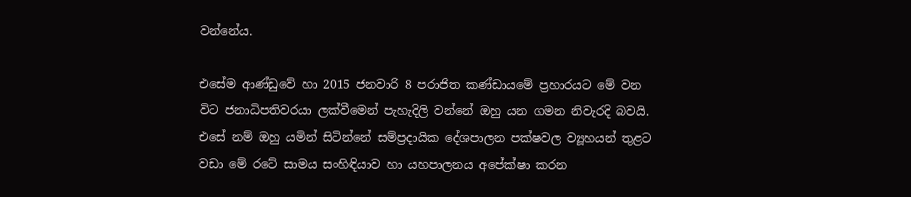වන්නේය.

එසේම ආණ්ඩුවේ හා 2015 ජනවාරි 8 පරාජිත කණ්ඩායමේ ප්‍රහාරයට මේ වන විට ජනාධිපතිවරයා ලක්වීමෙන් පැහැදිලි වන්නේ ඔහු යන ගමන නිවැරදි බවයි. එසේ නම් ඔහු යමින් සිටින්නේ සම්ප්‍රදායික දේශපාලන පක්ෂවල ව්‍යූහයන් තුළට වඩා මේ රටේ සාමය සංහිඳියාව හා යහපාලනය අපේක්ෂා කරන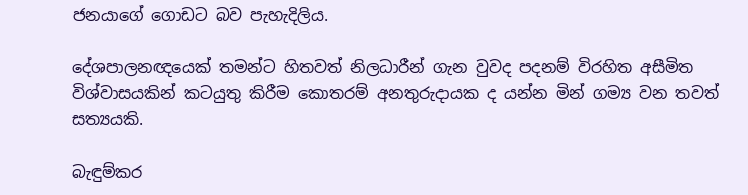ජනයාගේ ගොඩට බව පැහැදිලිය.

දේශපාලනඥයෙක් තමන්ට හිතවත් නිලධාරීන් ගැන වුවද පදනම් විරහිත අසීමිත විශ්වාසයකින් කටයුතු කිරීම කොතරම් අනතුරුදායක ද යන්න මින් ගම්‍ය වන තවත් සත්‍යයකි.

බැඳුම්කර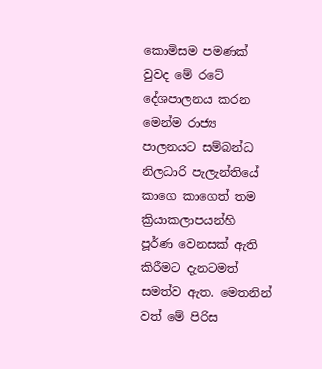කොමිසම පමණක් වුවද මේ රටේ දේශපාලනය කරන මෙන්ම රාජ්‍ය පාලනයට සම්බන්ධ නිලධාරි පැලැන්තියේ කාගෙ කාගෙත් තම ක්‍රියාකලාපයන්හි පූර්ණ වෙනසක් ඇති කිරීමට දැනටමත් සමත්ව ඇත. මෙතනින් වත් මේ පිරිස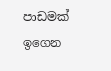පාඩමක් ඉගෙන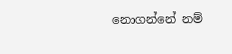නොගන්නේ නම්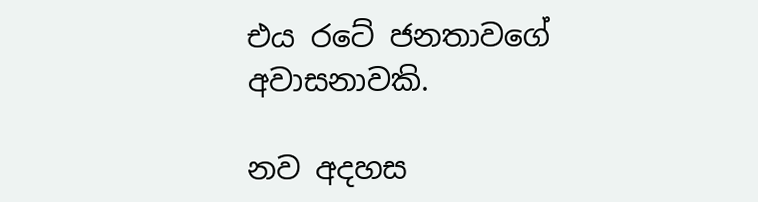එය රටේ ජනතාවගේ අවාසනාවකි.

නව අදහස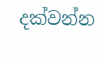දක්වන්න